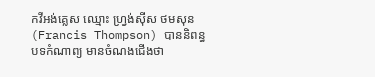កវីអង់គ្លេស ឈ្មោះ ហ្វ្រង់ស៊ីស ថមសុន(Francis Thompson) បាននិពន្ធបទកំណាព្យ មានចំណងជើងថា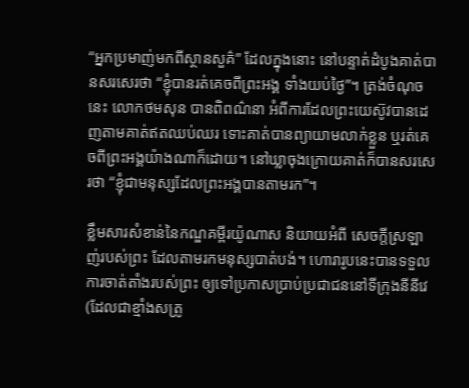“អ្នកប្រមាញ់មកពីស្ថានសួគ៌” ដែលក្នុងនោះ នៅបន្ទាត់ដំបូងគាត់បានសរសេរថា “ខ្ញុំបានរត់គេចពីព្រះអង្គ ទាំងយប់ថ្ងៃ”។ ត្រង់ចំណុចនេះ លោកថមសុន បានពិពណ៌នា អំពីការដែលព្រះយេស៊ូវបានដេញតាមគាត់ឥតឈប់ឈរ ទោះគាត់បានព្យាយាមលាក់ខ្លួន ឬរត់គេចពីព្រះអង្គយ៉ាងណាក៏ដោយ។ នៅឃ្លាចុងក្រោយគាត់ក៏បានសរសេរថា “ខ្ញុំជាមនុស្សដែលព្រះអង្គបានតាមរក”។

ខ្លឹមសារសំខាន់នៃកណ្ឌគម្ពីរយ៉ូណាស និយាយអំពី សេចក្តីស្រឡាញ់របស់ព្រះ ដែលតាមរកមនុស្សបាត់បង់។ ហោរារូបនេះបានទទួលការចាត់តាំងរបស់ព្រះ ឲ្យទៅប្រកាសប្រាប់ប្រជាជននៅទីក្រុងនីនីវេ(ដែលជាខ្មាំងសត្រូ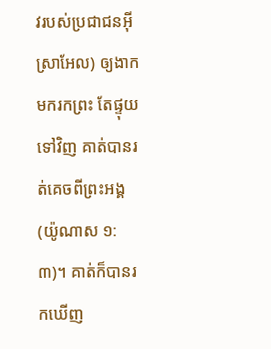វរបស់ប្រជាជនអ៊ីស្រាអែល) ឲ្យងាកមករកព្រះ តែផ្ទុយទៅវិញ គាត់បានរត់គេចពីព្រះអង្គ(យ៉ូណាស ១:៣)។ គាត់ក៏បានរកឃើញ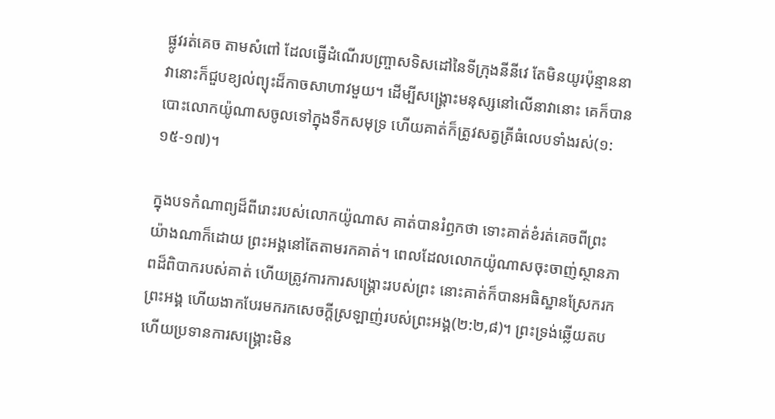ផ្លូវរត់គេច តាមសំពៅ ដែលធ្វើដំណើរបញ្ច្រាសទិសដៅនៃទីក្រុងនីនីវេ តែមិនយូរប៉ុន្មាននាវានោះក៏ជួបខ្យល់ព្យុះដ៏កាចសាហាវមួយ។ ដើម្បីសង្រ្គោះមនុស្សនៅលើនាវានោះ គេក៏បានបោះលោកយ៉ូណាសចូលទៅក្នុងទឹកសមុទ្រ ហើយគាត់ក៏ត្រូវសត្វត្រីធំលេបទាំងរស់(១:១៥-១៧)។

ក្នុងបទកំណាព្យដ៏ពីរោះរបស់លោកយ៉ូណាស គាត់បានរំឭកថា ទោះគាត់ខំរត់គេចពីព្រះយ៉ាងណាក៏ដោយ ព្រះអង្គនៅតែតាមរកគាត់។ ពេលដែលលោកយ៉ូណាសចុះចាញ់ស្ថានភាពដ៏ពិបាករបស់គាត់ ហើយត្រូវការការសង្រ្គោះរបស់ព្រះ នោះគាត់ក៏បានអធិស្ឋានស្រែករកព្រះអង្គ ហើយងាកបែរមករកសេចក្តីស្រឡាញ់របស់ព្រះអង្គ(២:២,៨)។ ព្រះទ្រង់ឆ្លើយតប ហើយប្រទានការសង្រ្គោះមិន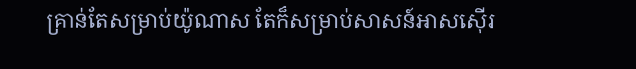គ្រាន់តែសម្រាប់យ៉ូណាស តែក៏សម្រាប់សាសន៍អាសស៊ើរ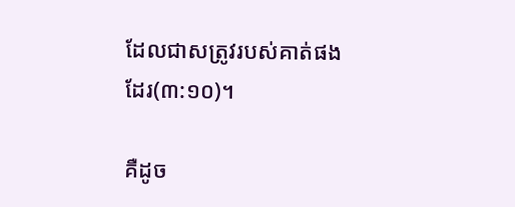ដែលជាសត្រូវរបស់គាត់ផងដែរ(៣:១០)។

គឺដូច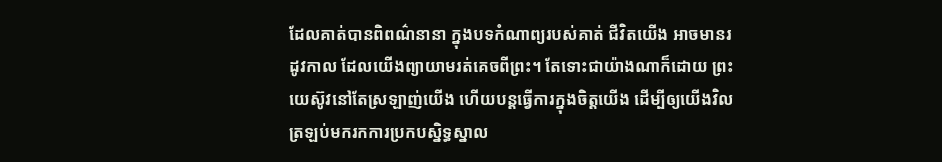ដែលគាត់បានពិពណ៌នានា ក្នុងបទកំណាព្យរបស់គាត់ ជីវិតយើង អាចមានរដូវកាល ដែលយើងព្យាយាមរត់គេចពីព្រះ។ តែទោះជាយ៉ាងណាក៏ដោយ ព្រះយេស៊ូវនៅតែស្រឡាញ់យើង ហើយបន្តធ្វើការក្នុងចិត្តយើង ដើម្បីឲ្យយើងវិលត្រឡប់មករកការប្រកបស្និទ្ធស្នាល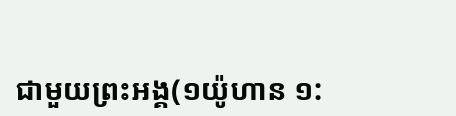ជាមួយព្រះអង្គ(១យ៉ូហាន ១: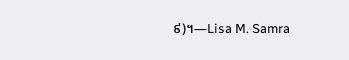៩)។—Lisa M. Samra